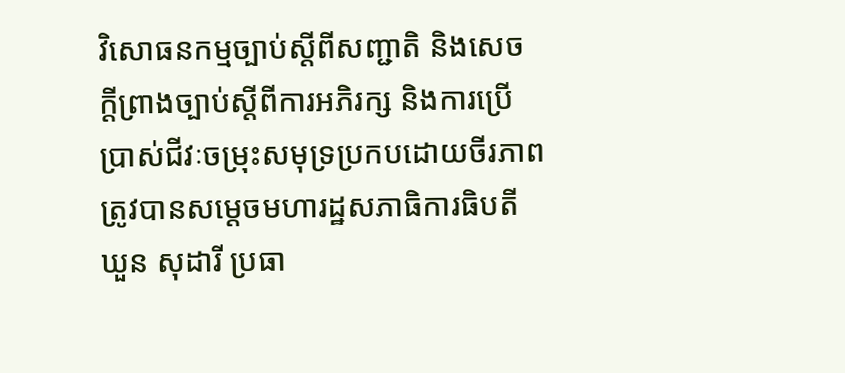វិសោធនកម្មច្បាប់ស្តីពីសញ្ជាតិ និងសេចក្តីព្រាងច្បាប់ស្តីពីការអភិរក្ស និងការប្រើប្រាស់ជីវៈចម្រុះសមុទ្រប្រកបដោយចីរភាព ត្រូវបានសម្តេចមហារដ្ឋសភាធិការធិបតី ឃួន សុដារី ប្រធា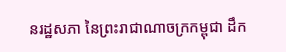នរដ្ឋសភា នៃព្រះរាជាណាចក្រកម្ពុជា ដឹក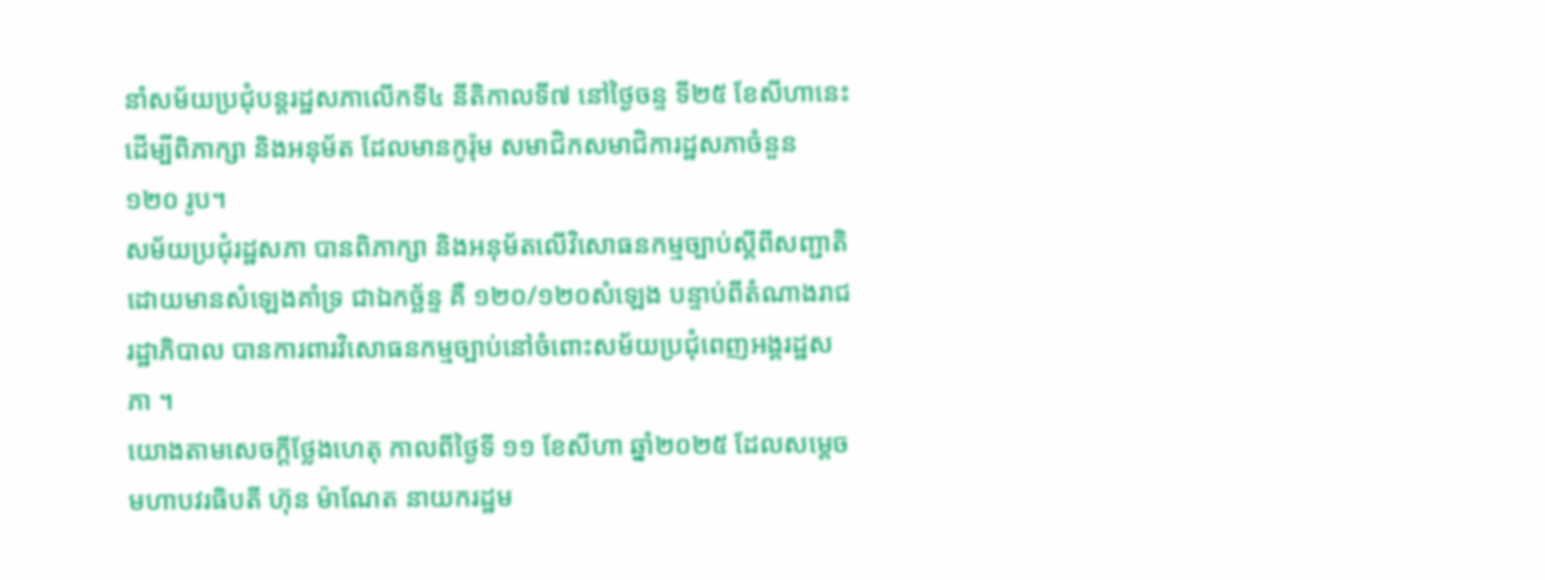នាំសម័យប្រជុំបន្តរដ្ឋសភាលើកទី៤ នីតិកាលទី៧ នៅថ្ងៃចន្ទ ទី២៥ ខែសីហានេះ ដើម្បីពិភាក្សា និងអនុម័ត ដែលមានកូរ៉ុម សមាជិកសមាជិការដ្ឋសភាចំនួន ១២០ រូប។
សម័យប្រជុំរដ្ឋសភា បានពិភាក្សា និងអនុម័តលើវិសោធនកម្មច្បាប់ស្តីពីសញ្ជាតិ ដោយមានសំឡេងគាំទ្រ ជាឯកច្ឆ័ន្ទ គឺ ១២០/១២០សំឡេង បន្ទាប់ពីតំណាងរាជរដ្ឋាភិបាល បានការពារវិសោធនកម្មច្បាប់នៅចំពោះសម័យប្រជុំពេញអង្គរដ្ឋសភា ។
យោងតាមសេចក្តីថ្លែងហេតុ កាលពីថ្ងៃទី ១១ ខែសីហា ឆ្នាំ២០២៥ ដែលសម្តេចមហាបវរធិបតី ហ៊ុន ម៉ាណែត នាយករដ្ឋម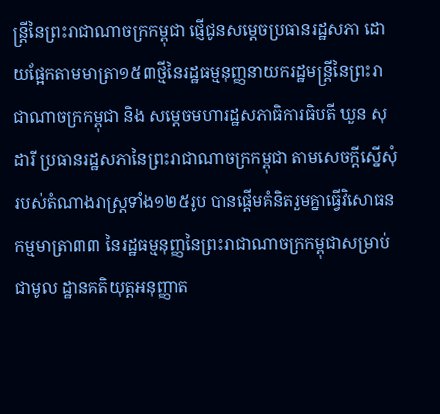ន្ត្រីនៃព្រះរាជាណាចក្រកម្ពុជា ផ្ញើជូនសម្តេចប្រធានរដ្ឋសភា ដោយផ្អែកតាមមាត្រា១៥៣ថ្មីនៃរដ្ឋធម្មនុញ្ញនាយករដ្ឋមន្ត្រីនៃព្រះរាជាណាចក្រកម្ពុជា និង សម្តេចមហារដ្ឋសភាធិការធិបតី ឃួន សុដារី ប្រធានរដ្ឋសភានៃព្រះរាជាណាចក្រកម្ពុជា តាមសេចក្តីស្នើសុំរបស់តំណាងរាស្ត្រទាំង១២៥រូប បានផ្តើមគំនិតរួមគ្នាធ្វើវិសោធនកម្មមាត្រា៣៣ នៃរដ្ឋធម្មនុញ្ញនៃព្រះរាជាណាចក្រកម្ពុជាសម្រាប់ជាមូល ដ្ឋានគតិយុត្តអនុញ្ញាត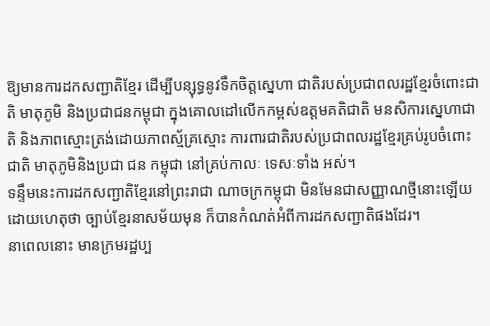ឱ្យមានការដកសញ្ជាតិខ្មែរ ដើម្បីបន្សុទ្ធនូវទឹកចិត្តស្នេហា ជាតិរបស់ប្រជាពលរដ្ឋខ្មែរចំពោះជាតិ មាតុភូមិ និងប្រជាជនកម្ពុជា ក្នុងគោលដៅលើកកម្ពស់ឧត្តមគតិជាតិ មនសិការស្នេហាជាតិ និងភាពស្មោះត្រង់ដោយភាពស្ម័គ្រស្មោះ ការពារជាតិរបស់ប្រជាពលរដ្ឋខ្មែរគ្រប់រូបចំពោះជាតិ មាតុភូមិនិងប្រជា ជន កម្ពុជា នៅគ្រប់កាលៈ ទេសៈទាំង អស់។
ទន្ទឹមនេះការដកសញ្ជាតិខ្មែរនៅព្រះរាជា ណាចក្រកម្ពុជា មិនមែនជាសញ្ញាណថ្មីនោះឡើយ ដោយហេតុថា ច្បាប់ខ្មែរនាសម័យមុន ក៏បានកំណត់អំពីការដកសញ្ជាតិផងដែរ។
នាពេលនោះ មានក្រមរដ្ឋប្ប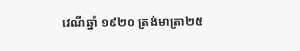វេណីឆ្នាំ ១៩២០ ត្រង់មាត្រា២៥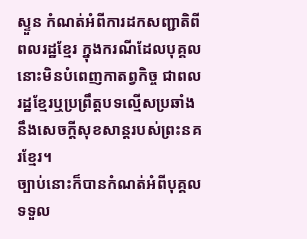ស្ទួន កំណត់អំពីការដកសញ្ជាតិពីពលរដ្ឋខ្មែរ ក្នុងករណីដែលបុគ្គលនោះមិនបំពេញកាតព្វកិច្ច ជាពលរដ្ឋខ្មែរឬប្រព្រឹត្តបទល្មើសប្រឆាំងនឹងសេចក្តីសុខសាន្តរបស់ព្រះនគរខ្មែរ។
ច្បាប់នោះក៏បានកំណត់អំពីបុគ្គលទទួល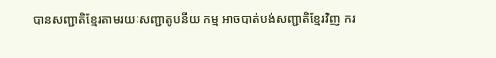បានសញ្ជាតិខ្មែរតាមរយៈសញ្ជាតូបនីយ កម្ម អាចបាត់បង់សញ្ជាតិខ្មែរវិញ ករ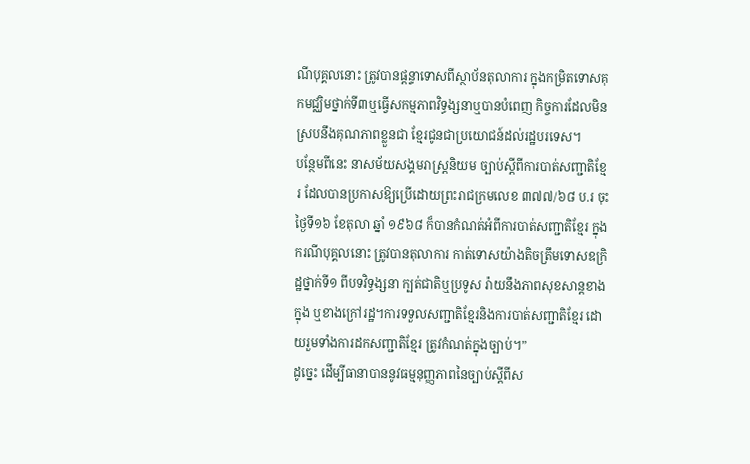ណីបុគ្គលនោះ ត្រូវបានផ្តន្ទាទោសពីស្ថាប័នតុលាការ ក្នុងកម្រិតទោសគុកមជ្ឈិមថ្នាក់ទី៣ឬធ្វើសកម្មភាពវិទ្ធង្សនាឬបានបំពេញ កិច្ចការដែលមិនស្របនឹងគុណភាពខ្លួនជា ខ្មែរជូនជាប្រយោជន៍ដល់រដ្ឋបរទេស។
បន្ថែមពីនេះ នាសម័យសង្គមរាស្ត្រនិយម ច្បាប់ស្តីពីការបាត់សញ្ជាតិខ្មែរ ដែលបានប្រកាសឱ្យប្រើដោយព្រះរាជក្រមលេខ ៣៧៧/៦៨ ប.រ ចុះថ្ងៃទី១៦ ខែតុលា ឆ្នាំ ១៩៦៨ ក៏បានកំណត់អំពីការបាត់សញ្ជាតិខ្មែរ ក្នុងករណីបុគ្គលនោះ ត្រូវបានតុលាការ កាត់ទោសយ៉ាងតិចត្រឹមទោសឧក្រិដ្ឋថ្នាក់ទី១ ពីបទវិទ្ធង្សនា ក្បត់ជាតិឬប្រទូស រ៉ាយនឹងភាពសុខសាន្តខាងក្នុង ឬខាងក្រៅរដ្ឋ។ការទទួលសញ្ជាតិខ្មែរនិងការបាត់សញ្ជាតិខ្មែរ ដោយរួមទាំងការដកសញ្ជាតិខ្មែរ ត្រូវកំណត់ក្នុងច្បាប់។”
ដូច្នេះ ដើម្បីធានាបាននូវធម្មនុញ្ញភាពនៃច្បាប់ស្តីពីស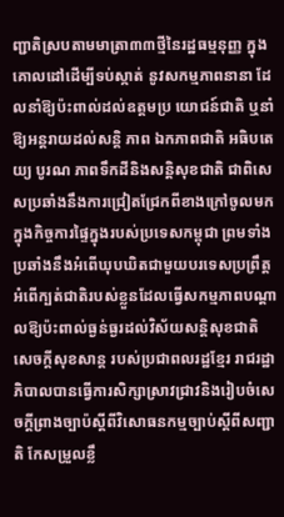ញ្ជាតិស្របតាមមាត្រា៣៣ថ្មីនៃរដ្ឋធម្មនុញ្ញ ក្នុងគោលដៅដើម្បីទប់ស្កាត់ នូវសកម្មភាពនានា ដែលនាំឱ្យប៉ះពាល់ដល់ឧត្តមប្រ យោជន៍ជាតិ ឬនាំឱ្យអន្តរាយដល់សន្តិ ភាព ឯកភាពជាតិ អធិបតេយ្យ បូរណ ភាពទឹកដីនិងសន្តិសុខជាតិ ជាពិសេសប្រឆាំងនឹងការជ្រៀតជ្រែកពីខាងក្រៅចូលមកក្នុងកិច្ចការផ្ទៃក្នុងរបស់ប្រទេសកម្ពុជា ព្រមទាំងប្រឆាំងនឹងអំពើឃុបឃិតជាមួយបរទេសប្រព្រឹត្តអំពើក្បត់ជាតិរបស់ខ្លួនដែលធ្វើសកម្មភាពបណ្តាលឱ្យប៉ះពាល់ធ្ងន់ធ្ងរដល់វិស័យសន្តិសុខជាតិ សេចក្តីសុខសាន្ត របស់ប្រជាពលរដ្ឋខ្មែរ រាជរដ្ឋា ភិបាលបានធ្វើការសិក្សាស្រាវជ្រាវនិងរៀបចំសេចក្តីព្រាងច្បាប៉ស្តីពីវិសោធនកម្មច្បាប់ស្តីពីសញ្ជាតិ កែសម្រួលខ្លឹ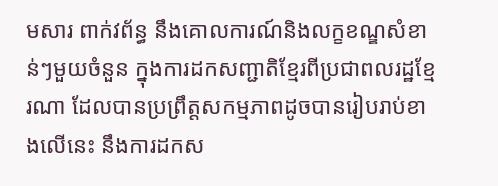មសារ ពាក់វព័ន្ធ នឹងគោលការណ៍និងលក្ខខណ្ឌសំខាន់ៗមួយចំនួន ក្នុងការដកសញ្ជាតិខ្មែរពីប្រជាពលរដ្ឋខ្មែរណា ដែលបានប្រព្រឹត្តសកម្មភាពដូចបានរៀបរាប់ខាងលើនេះ នឹងការដកស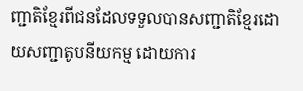ញ្ជាតិខ្មែរពីជនដែលទទួលបានសញ្ជាតិខ្មែរដោយសញ្ជាតូបនីយកម្ម ដោយការ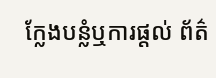ក្លែងបន្លំឬការផ្តល់ ព័ត៌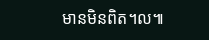មានមិនពិត។ល៕